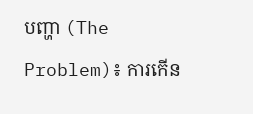បញ្ហា (The Problem)៖ ការកើន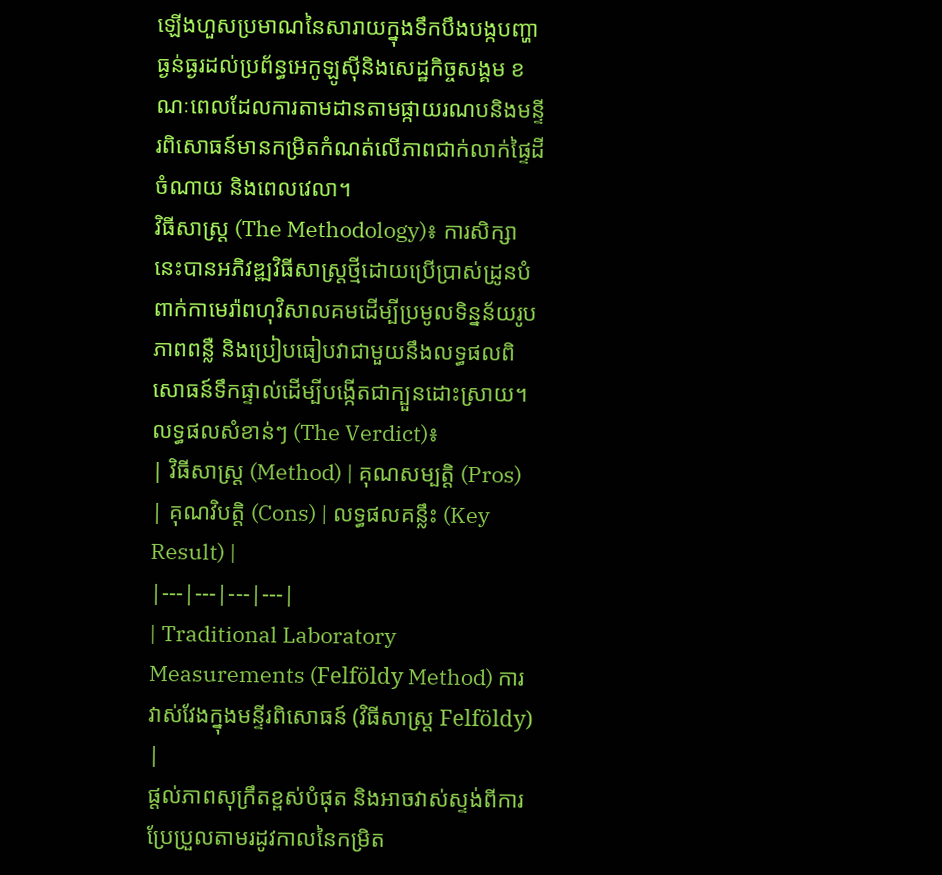ឡើងហួសប្រមាណនៃសារាយក្នុងទឹកបឹងបង្កបញ្ហាធ្ងន់ធ្ងរដល់ប្រព័ន្ធអេកូឡូស៊ីនិងសេដ្ឋកិច្ចសង្គម ខណៈពេលដែលការតាមដានតាមផ្កាយរណបនិងមន្ទីរពិសោធន៍មានកម្រិតកំណត់លើភាពជាក់លាក់ផ្ទៃដី ចំណាយ និងពេលវេលា។
វិធីសាស្ត្រ (The Methodology)៖ ការសិក្សានេះបានអភិវឌ្ឍវិធីសាស្ត្រថ្មីដោយប្រើប្រាស់ដ្រូនបំពាក់កាមេរ៉ាពហុវិសាលគមដើម្បីប្រមូលទិន្នន័យរូបភាពពន្លឺ និងប្រៀបធៀបវាជាមួយនឹងលទ្ធផលពិសោធន៍ទឹកផ្ទាល់ដើម្បីបង្កើតជាក្បួនដោះស្រាយ។
លទ្ធផលសំខាន់ៗ (The Verdict)៖
| វិធីសាស្ត្រ (Method) | គុណសម្បត្តិ (Pros) | គុណវិបត្តិ (Cons) | លទ្ធផលគន្លឹះ (Key Result) |
|---|---|---|---|
| Traditional Laboratory Measurements (Felföldy Method) ការវាស់វែងក្នុងមន្ទីរពិសោធន៍ (វិធីសាស្ត្រ Felföldy) |
ផ្តល់ភាពសុក្រឹតខ្ពស់បំផុត និងអាចវាស់ស្ទង់ពីការប្រែប្រួលតាមរដូវកាលនៃកម្រិត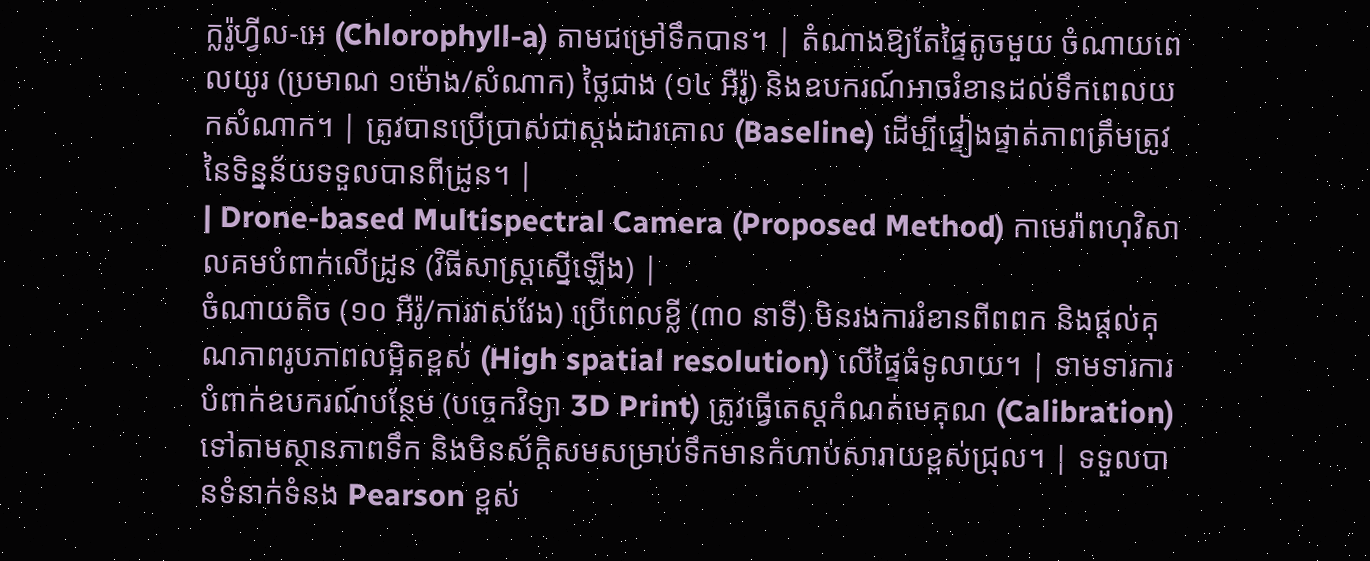ក្លរ៉ូហ្វីល-អេ (Chlorophyll-a) តាមជម្រៅទឹកបាន។ | តំណាងឱ្យតែផ្ទៃតូចមួយ ចំណាយពេលយូរ (ប្រមាណ ១ម៉ោង/សំណាក) ថ្លៃជាង (១៤ អឺរ៉ូ) និងឧបករណ៍អាចរំខានដល់ទឹកពេលយកសំណាក។ | ត្រូវបានប្រើប្រាស់ជាស្តង់ដារគោល (Baseline) ដើម្បីផ្ទៀងផ្ទាត់ភាពត្រឹមត្រូវនៃទិន្នន័យទទួលបានពីដ្រូន។ |
| Drone-based Multispectral Camera (Proposed Method) កាមេរ៉ាពហុវិសាលគមបំពាក់លើដ្រូន (វិធីសាស្ត្រស្នើឡើង) |
ចំណាយតិច (១០ អឺរ៉ូ/ការវាស់វែង) ប្រើពេលខ្លី (៣០ នាទី) មិនរងការរំខានពីពពក និងផ្តល់គុណភាពរូបភាពលម្អិតខ្ពស់ (High spatial resolution) លើផ្ទៃធំទូលាយ។ | ទាមទារការបំពាក់ឧបករណ៍បន្ថែម (បច្ចេកវិទ្យា 3D Print) ត្រូវធ្វើតេស្តកំណត់មេគុណ (Calibration) ទៅតាមស្ថានភាពទឹក និងមិនស័ក្តិសមសម្រាប់ទឹកមានកំហាប់សារាយខ្ពស់ជ្រុល។ | ទទួលបានទំនាក់ទំនង Pearson ខ្ពស់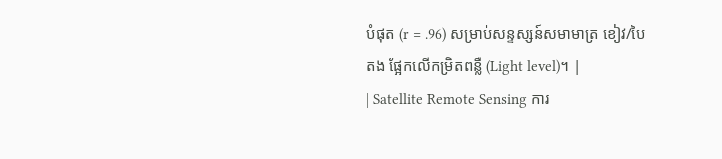បំផុត (r = .96) សម្រាប់សន្ទស្សន៍សមាមាត្រ ខៀវ/បៃតង ផ្អែកលើកម្រិតពន្លឺ (Light level)។ |
| Satellite Remote Sensing ការ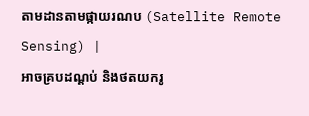តាមដានតាមផ្កាយរណប (Satellite Remote Sensing) |
អាចគ្របដណ្តប់ និងថតយករូ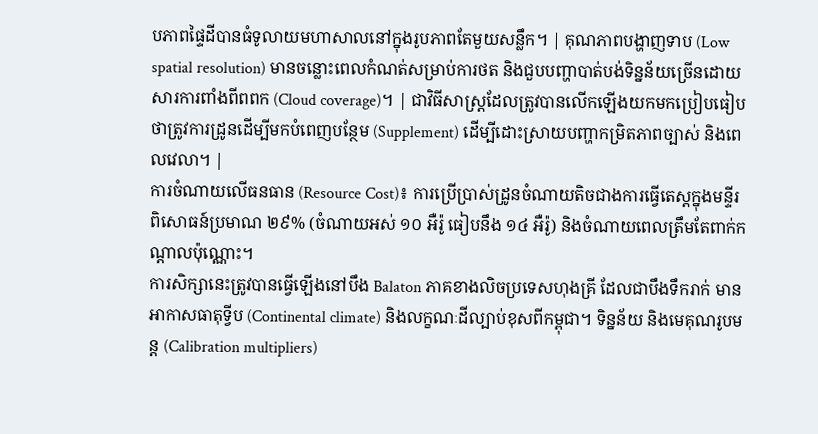បភាពផ្ទៃដីបានធំទូលាយមហាសាលនៅក្នុងរូបភាពតែមួយសន្លឹក។ | គុណភាពបង្ហាញទាប (Low spatial resolution) មានចន្លោះពេលកំណត់សម្រាប់ការថត និងជួបបញ្ហាបាត់បង់ទិន្នន័យច្រើនដោយសារការពាំងពីពពក (Cloud coverage)។ | ជាវិធីសាស្ត្រដែលត្រូវបានលើកឡើងយកមកប្រៀបធៀបថាត្រូវការដ្រូនដើម្បីមកបំពេញបន្ថែម (Supplement) ដើម្បីដោះស្រាយបញ្ហាកម្រិតភាពច្បាស់ និងពេលវេលា។ |
ការចំណាយលើធនធាន (Resource Cost)៖ ការប្រើប្រាស់ដ្រូនចំណាយតិចជាងការធ្វើតេស្តក្នុងមន្ទីរពិសោធន៍ប្រមាណ ២៩% (ចំណាយអស់ ១០ អឺរ៉ូ ធៀបនឹង ១៤ អឺរ៉ូ) និងចំណាយពេលត្រឹមតែពាក់កណ្តាលប៉ុណ្ណោះ។
ការសិក្សានេះត្រូវបានធ្វើឡើងនៅបឹង Balaton ភាគខាងលិចប្រទេសហុងគ្រី ដែលជាបឹងទឹករាក់ មានអាកាសធាតុទ្វីប (Continental climate) និងលក្ខណៈដីល្បាប់ខុសពីកម្ពុជា។ ទិន្នន័យ និងមេគុណរូបមន្ត (Calibration multipliers)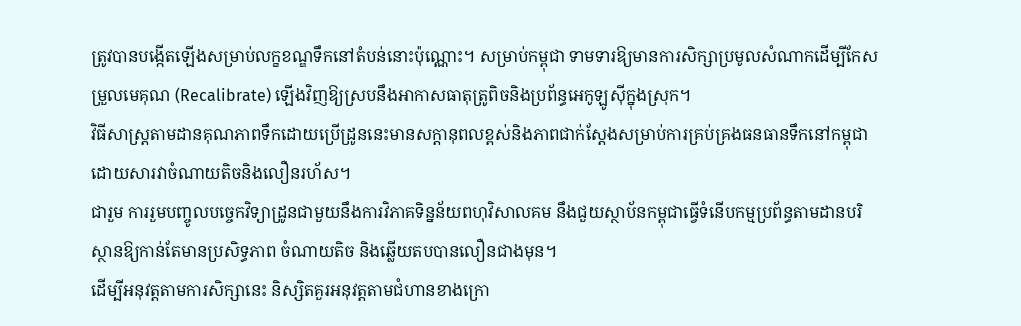ត្រូវបានបង្កើតឡើងសម្រាប់លក្ខខណ្ឌទឹកនៅតំបន់នោះប៉ុណ្ណោះ។ សម្រាប់កម្ពុជា ទាមទារឱ្យមានការសិក្សាប្រមូលសំណាកដើម្បីកែសម្រួលមេគុណ (Recalibrate) ឡើងវិញឱ្យស្របនឹងអាកាសធាតុត្រូពិចនិងប្រព័ន្ធអេកូឡូស៊ីក្នុងស្រុក។
វិធីសាស្ត្រតាមដានគុណភាពទឹកដោយប្រើដ្រូននេះមានសក្តានុពលខ្ពស់និងភាពជាក់ស្តែងសម្រាប់ការគ្រប់គ្រងធនធានទឹកនៅកម្ពុជា ដោយសារវាចំណាយតិចនិងលឿនរហ័ស។
ជារួម ការរួមបញ្ចូលបច្ចេកវិទ្យាដ្រូនជាមួយនឹងការវិភាគទិន្នន័យពហុវិសាលគម នឹងជួយស្ថាប័នកម្ពុជាធ្វើទំនើបកម្មប្រព័ន្ធតាមដានបរិស្ថានឱ្យកាន់តែមានប្រសិទ្ធភាព ចំណាយតិច និងឆ្លើយតបបានលឿនជាងមុន។
ដើម្បីអនុវត្តតាមការសិក្សានេះ និស្សិតគួរអនុវត្តតាមជំហានខាងក្រោ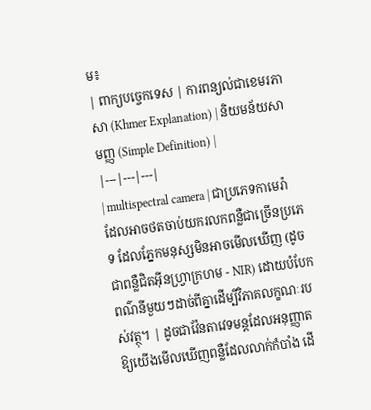ម៖
| ពាក្យបច្ចេកទេស | ការពន្យល់ជាខេមរភាសា (Khmer Explanation) | និយមន័យសាមញ្ញ (Simple Definition) |
|---|---|---|
| multispectral camera | ជាប្រភេទកាមេរ៉ាដែលអាចថតចាប់យករលកពន្លឺជាច្រើនប្រភេទ ដែលភ្នែកមនុស្សមិនអាចមើលឃើញ (ដូចជាពន្លឺជិតអ៊ីនហ្វ្រាក្រហម - NIR) ដោយបំបែកពណ៌នីមួយៗដាច់ពីគ្នាដើម្បីវិភាគលក្ខណៈរបស់វត្ថុ។ | ដូចជាវ៉ែនតាវេទមន្តដែលអនុញ្ញាតឱ្យយើងមើលឃើញពន្លឺដែលលាក់កំបាំង ដើ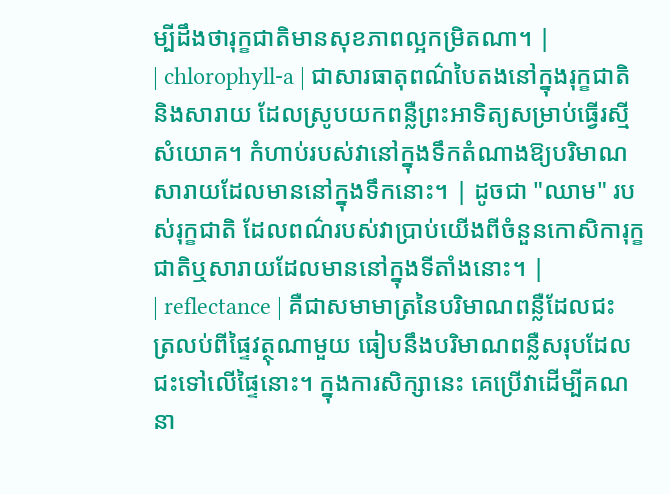ម្បីដឹងថារុក្ខជាតិមានសុខភាពល្អកម្រិតណា។ |
| chlorophyll-a | ជាសារធាតុពណ៌បៃតងនៅក្នុងរុក្ខជាតិនិងសារាយ ដែលស្រូបយកពន្លឺព្រះអាទិត្យសម្រាប់ធ្វើរស្មីសំយោគ។ កំហាប់របស់វានៅក្នុងទឹកតំណាងឱ្យបរិមាណសារាយដែលមាននៅក្នុងទឹកនោះ។ | ដូចជា "ឈាម" របស់រុក្ខជាតិ ដែលពណ៌របស់វាប្រាប់យើងពីចំនួនកោសិការុក្ខជាតិឬសារាយដែលមាននៅក្នុងទីតាំងនោះ។ |
| reflectance | គឺជាសមាមាត្រនៃបរិមាណពន្លឺដែលជះត្រលប់ពីផ្ទៃវត្ថុណាមួយ ធៀបនឹងបរិមាណពន្លឺសរុបដែលជះទៅលើផ្ទៃនោះ។ ក្នុងការសិក្សានេះ គេប្រើវាដើម្បីគណនា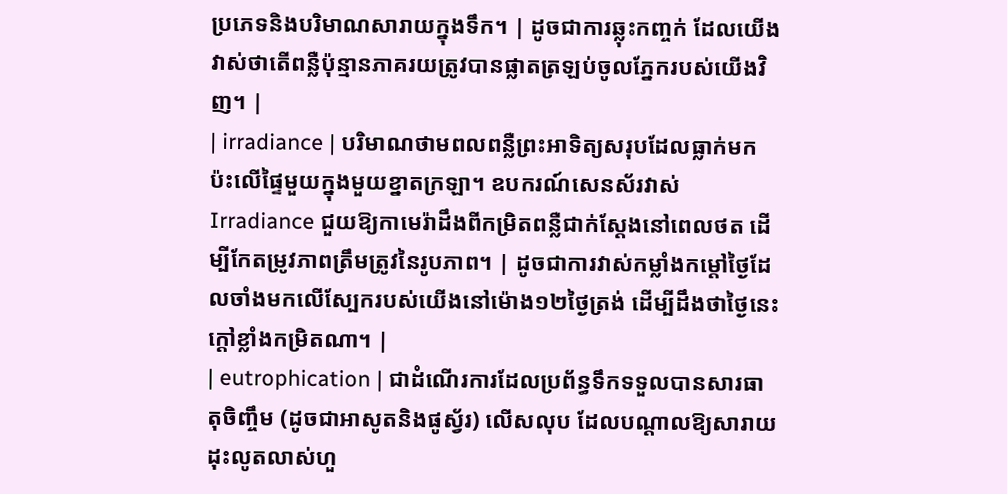ប្រភេទនិងបរិមាណសារាយក្នុងទឹក។ | ដូចជាការឆ្លុះកញ្ចក់ ដែលយើងវាស់ថាតើពន្លឺប៉ុន្មានភាគរយត្រូវបានផ្លាតត្រឡប់ចូលភ្នែករបស់យើងវិញ។ |
| irradiance | បរិមាណថាមពលពន្លឺព្រះអាទិត្យសរុបដែលធ្លាក់មកប៉ះលើផ្ទៃមួយក្នុងមួយខ្នាតក្រឡា។ ឧបករណ៍សេនស័រវាស់ Irradiance ជួយឱ្យកាមេរ៉ាដឹងពីកម្រិតពន្លឺជាក់ស្តែងនៅពេលថត ដើម្បីកែតម្រូវភាពត្រឹមត្រូវនៃរូបភាព។ | ដូចជាការវាស់កម្លាំងកម្តៅថ្ងៃដែលចាំងមកលើស្បែករបស់យើងនៅម៉ោង១២ថ្ងៃត្រង់ ដើម្បីដឹងថាថ្ងៃនេះក្តៅខ្លាំងកម្រិតណា។ |
| eutrophication | ជាដំណើរការដែលប្រព័ន្ធទឹកទទួលបានសារធាតុចិញ្ចឹម (ដូចជាអាសូតនិងផូស្វ័រ) លើសលុប ដែលបណ្តាលឱ្យសារាយដុះលូតលាស់ហួ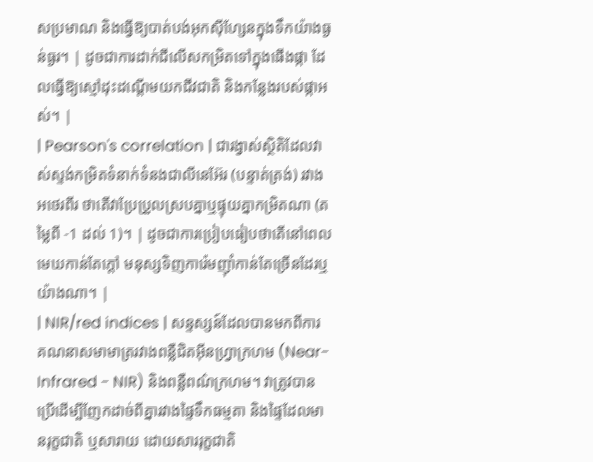សប្រមាណ និងធ្វើឱ្យបាត់បង់អុកស៊ីហ្សែនក្នុងទឹកយ៉ាងធ្ងន់ធ្ងរ។ | ដូចជាការដាក់ជីលើសកម្រិតទៅក្នុងផើងផ្កា ដែលធ្វើឱ្យស្មៅដុះដណ្តើមយកជីវជាតិ និងកន្លែងរបស់ផ្កាអស់។ |
| Pearson's correlation | ជារង្វាស់ស្ថិតិដែលវាស់ស្ទង់កម្រិតទំនាក់ទំនងជាលីនេអ៊ែរ (បន្ទាត់ត្រង់) រវាងអថេរពីរ ថាតើវាប្រែប្រួលស្របគ្នាឬផ្ទុយគ្នាកម្រិតណា (តម្លៃពី -1 ដល់ 1)។ | ដូចជាការប្រៀបធៀបថាតើនៅពេលមេឃកាន់តែក្តៅ មនុស្សទិញការ៉េមញ៉ាំកាន់តែច្រើនដែរឬយ៉ាងណា។ |
| NIR/red indices | សន្ទស្សន៍ដែលបានមកពីការគណនាសមាមាត្ររវាងពន្លឺជិតអ៊ីនហ្វ្រាក្រហម (Near-Infrared - NIR) និងពន្លឺពណ៌ក្រហម។ វាត្រូវបានប្រើដើម្បីញែកដាច់ពីគ្នារវាងផ្ទៃទឹកធម្មតា និងផ្ទៃដែលមានរុក្ខជាតិ ឬសារាយ ដោយសាររុក្ខជាតិ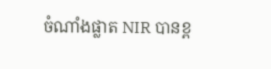ចំណាំងផ្លាត NIR បានខ្ព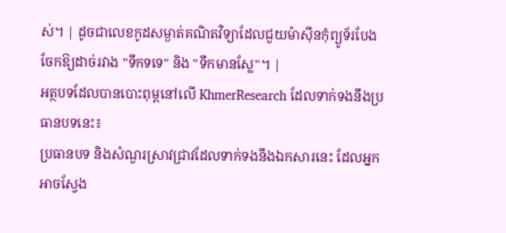ស់។ | ដូចជាលេខកូដសម្ងាត់គណិតវិទ្យាដែលជួយម៉ាស៊ីនកុំព្យូទ័របែងចែកឱ្យដាច់រវាង "ទឹកទទេ" និង "ទឹកមានស្លែ"។ |
អត្ថបទដែលបានបោះពុម្ពនៅលើ KhmerResearch ដែលទាក់ទងនឹងប្រធានបទនេះ៖
ប្រធានបទ និងសំណួរស្រាវជ្រាវដែលទាក់ទងនឹងឯកសារនេះ ដែលអ្នកអាចស្វែង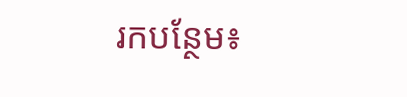រកបន្ថែម៖